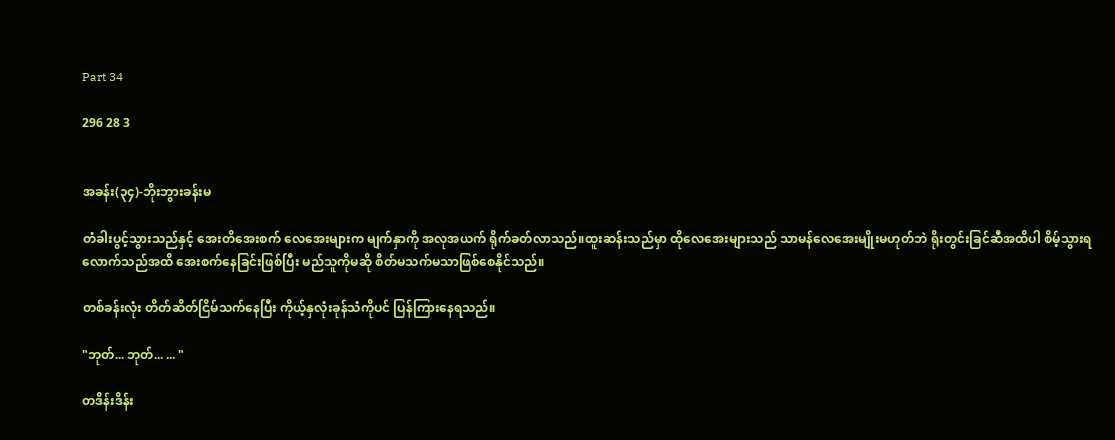Part 34

296 28 3


အခန်း(၃၄)-ဘိုးဘွားခန်းမ

တံခါးပွင့်သွားသည်နှင့် အေးတိအေးစက် လေအေးများက မျက်နှာကို အလုအယက် ရိုက်ခတ်လာသည်။ထူးဆန်းသည်မှာ ထိုလေအေးများသည် သာမန်လေအေးမျိုးမဟုတ်ဘဲ ရိုးတွင်းခြင်ဆီအထိပါ စိမ့်သွားရလောက်သည်အထိ အေးစက်နေခြင်းဖြစ်ပြီး မည်သူကိုမဆို စိတ်မသက်မသာဖြစ်စေနိုင်သည်။

တစ်ခန်းလုံး တိတ်ဆိတ်ငြိမ်သက်နေပြီး ကိုယ့်နှလုံးခုန်သံကိုပင် ပြန်ကြားနေရသည်။

"ဘုတ်... ဘုတ်... ... "

တဒိန်းဒိန်း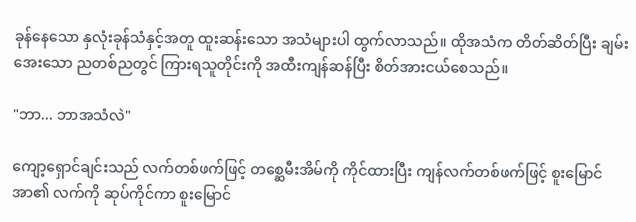ခုန်နေသော နှလုံးခုန်သံနှင့်အတူ ထူးဆန်းသော အသံများပါ ထွက်လာသည်။ ထိုအသံက တိတ်ဆိတ်ပြီး ချမ်းအေးသော ညတစ်ညတွင် ကြားရသူတိုင်းကို အထီးကျန်ဆန်ပြီး စိတ်အားငယ်စေသည်။

"ဘာ... ဘာအသံလဲ"

ကျော့ရှောင်ချင်းသည် လက်တစ်ဖက်ဖြင့် တစ္ဆေမီးအိမ်ကို ကိုင်ထားပြီး ကျန်လက်တစ်ဖက်ဖြင့် စူးမြောင်အာ၏ လက်ကို ဆုပ်ကိုင်ကာ စူးမြောင်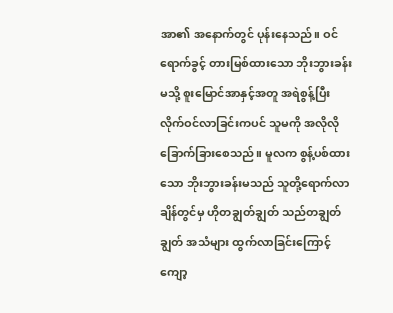အာ၏ အနောက်တွင် ပုန်းနေသည်။ ဝင်ရောက်ခွင့် တားမြစ်ထားသော ဘိုးဘွားခန်းမသို့ စူးမြောင်အာနှင့်အတူ အရဲစွန့်ပြီး လိုက်ဝင်လာခြင်းကပင် သူမကို အလိုလို ခြောက်ခြားစေသည်။ မူလက စွန့်ပစ်ထားသော ဘိုးဘွားခန်းမသည် သူတို့ရောက်လာချိန်တွင်မှ ဟိုတချွတ်ချွတ် သည်တချွတ်ချွတ် အသံများ ထွက်လာခြင်းကြောင့် ကျော့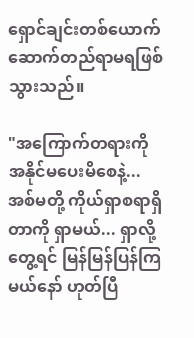ရှောင်ချင်းတစ်ယောက် ဆောက်တည်ရာမရဖြစ်သွားသည်။

"အကြောက်တရားကို အနိုင်မပေးမိစေနဲ့... အစ်မတို့ ကိုယ်ရှာစရာရှိတာကို ရှာမယ်... ရှာလို့တွေ့ရင် မြန်မြန်ပြန်ကြမယ်နော် ဟုတ်ပြီ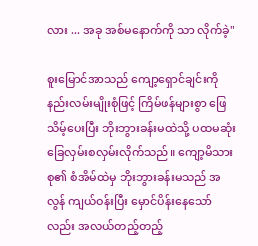လား ... အခု အစ်မနောက်ကို သာ လိုက်ခဲ့"

စူးမြောင်အာသည် ကျော့ရှောင်ချင်းကို နည်းလမ်းမျိုးစုံဖြင့် ကြိမ်ဖန်များစွာ ဖြေသိမ့်ပေးပြီး ဘိုးဘွားခန်းမထဲသို့ ပထမဆုံး ခြေလှမ်းစလှမ်းလိုက်သည်။ ကျော့မိသားစု၏ စံအိမ်ထဲမှ ဘိုးဘွားခန်းမသည် အလွန် ကျယ်ဝန်းပြီး မှောင်ပိန်းနေသော်လည်း အလယ်တည့်တည့်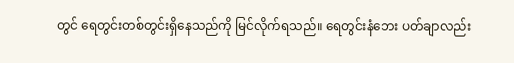တွင် ရေတွင်းတစ်တွင်းရှိနေသည်ကို မြင်လိုက်ရသည်။ ရေတွင်းနံဘေး ပတ်ချာလည်း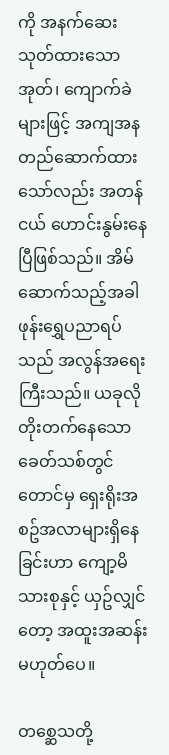ကို အနက်ဆေးသုတ်ထားသော အုတ်၊ ကျောက်ခဲများဖြင့် အကျအန တည်ဆောက်ထားသော်လည်း အတန်ငယ် ဟောင်းနွမ်းနေပြီဖြစ်သည်။ အိမ်ဆောက်သည့်အခါ ဖုန်းရွှေပညာရပ်သည် အလွန်အရေးကြီးသည်။ ယခုလို တိုးတက်နေသော ခေတ်သစ်တွင်တောင်မှ ရှေးရိုးအစဥ်အလာများရှိနေခြင်းဟာ ကျော့မိသားစုနှင့် ယှဥ်လျှင်တော့ အထူးအဆန်းမဟုတ်ပေ။

တစ္ဆေသတို့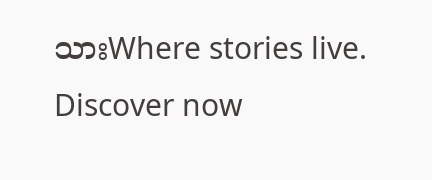သားWhere stories live. Discover now